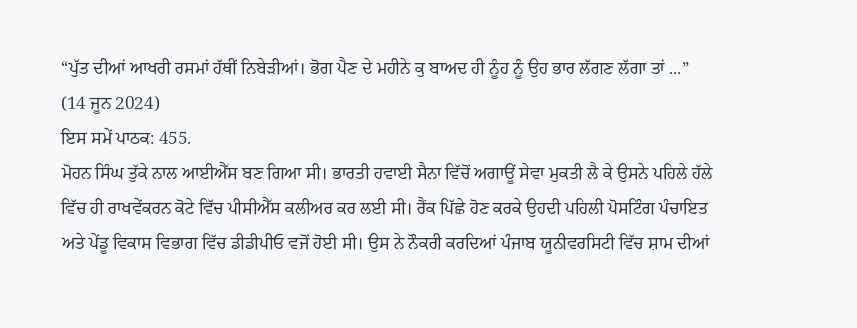“ਪੁੱਤ ਦੀਆਂ ਆਖਰੀ ਰਸਮਾਂ ਹੱਥੀਂ ਨਿਬੇੜੀਆਂ। ਭੋਗ ਪੈਣ ਦੇ ਮਹੀਨੇ ਕੁ ਬਾਅਦ ਹੀ ਨੂੰਹ ਨੂੰ ਉਹ ਭਾਰ ਲੱਗਣ ਲੱਗਾ ਤਾਂ ...”
(14 ਜੂਨ 2024)
ਇਸ ਸਮੇਂ ਪਾਠਕ: 455.
ਮੋਹਨ ਸਿੰਘ ਤੁੱਕੇ ਨਾਲ ਆਈਐੱਸ ਬਣ ਗਿਆ ਸੀ। ਭਾਰਤੀ ਹਵਾਈ ਸੈਨਾ ਵਿੱਚੋਂ ਅਗਾਊਂ ਸੇਵਾ ਮੁਕਤੀ ਲੈ ਕੇ ਉਸਨੇ ਪਹਿਲੇ ਹੱਲੇ ਵਿੱਚ ਹੀ ਰਾਖਵੇਂਕਰਨ ਕੋਟੇ ਵਿੱਚ ਪੀਸੀਐੱਸ ਕਲੀਅਰ ਕਰ ਲਈ ਸੀ। ਰੈਂਕ ਪਿੱਛੇ ਹੋਣ ਕਰਕੇ ਉਹਦੀ ਪਹਿਲੀ ਪੋਸਟਿੰਗ ਪੰਚਾਇਤ ਅਤੇ ਪੇਂਡੂ ਵਿਕਾਸ ਵਿਭਾਗ ਵਿੱਚ ਡੀਡੀਪੀਓ ਵਜੋਂ ਹੋਈ ਸੀ। ਉਸ ਨੇ ਨੌਕਰੀ ਕਰਦਿਆਂ ਪੰਜਾਬ ਯੂਨੀਵਰਸਿਟੀ ਵਿੱਚ ਸ਼ਾਮ ਦੀਆਂ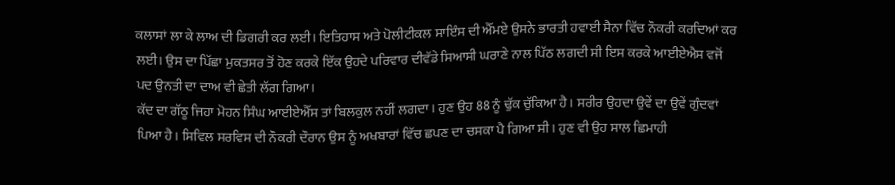ਕਲਾਸਾਂ ਲਾ ਕੇ ਲਾਅ ਦੀ ਡਿਗਰੀ ਕਰ ਲਈ। ਇਤਿਹਾਸ ਅਤੇ ਪੋਲੀਟੀਕਲ ਸਾਇੰਸ ਦੀ ਐੱਮਏ ਉਸਨੇ ਭਾਰਤੀ ਹਵਾਈ ਸੈਨਾ ਵਿੱਚ ਨੌਕਰੀ ਕਰਦਿਆਂ ਕਰ ਲਈ। ਉਸ ਦਾ ਪਿੱਛਾ ਮੁਕਤਸਰ ਤੋਂ ਹੋਣ ਕਰਕੇ ਇੱਕ ਉਹਦੇ ਪਰਿਵਾਰ ਦੀਵੱਡੇ ਸਿਆਸੀ ਘਰਾਣੇ ਨਾਲ ਪਿੱਠ ਲਗਦੀ ਸੀ ਇਸ ਕਰਕੇ ਆਈਏਐਸ ਵਜੋਂ ਪਦ ਉਨਤੀ ਦਾ ਦਾਅ ਵੀ ਛੇਤੀ ਲੱਗ ਗਿਆ।
ਕੱਦ ਦਾ ਗੱਠੂ ਜਿਹਾ ਮੋਹਨ ਸਿੰਘ ਆਈਏਐੱਸ ਤਾਂ ਬਿਲਕੁਲ ਨਹੀਂ ਲਗਦਾ। ਹੁਣ ਉਹ 88 ਨੂੰ ਢੁੱਕ ਚੁੱਕਿਆ ਹੈ। ਸਰੀਰ ਉਹਦਾ ਉਵੇਂ ਦਾ ਉਵੇਂ ਗੁੰਦਵਾਂ ਪਿਆ ਹੈ। ਸਿਵਿਲ ਸਰਵਿਸ ਦੀ ਨੌਕਰੀ ਦੌਰਾਨ ਉਸ ਨੂੰ ਅਖਬਾਰਾਂ ਵਿੱਚ ਛਪਣ ਦਾ ਚਸਕਾ ਪੈ ਗਿਆ ਸੀ। ਹੁਣ ਵੀ ਉਹ ਸਾਲ ਛਿਮਾਹੀ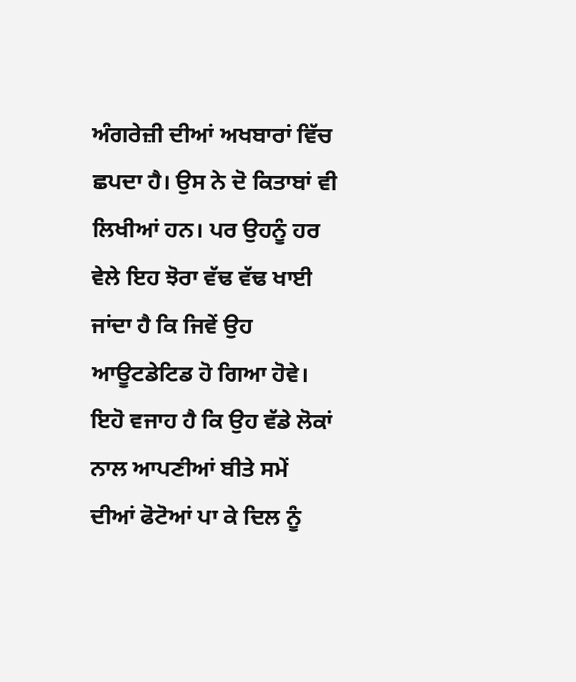ਅੰਗਰੇਜ਼ੀ ਦੀਆਂ ਅਖਬਾਰਾਂ ਵਿੱਚ ਛਪਦਾ ਹੈ। ਉਸ ਨੇ ਦੋ ਕਿਤਾਬਾਂ ਵੀ ਲਿਖੀਆਂ ਹਨ। ਪਰ ਉਹਨੂੰ ਹਰ ਵੇਲੇ ਇਹ ਝੋਰਾ ਵੱਢ ਵੱਢ ਖਾਈ ਜਾਂਦਾ ਹੈ ਕਿ ਜਿਵੇਂ ਉਹ ਆਊਟਡੇਟਿਡ ਹੋ ਗਿਆ ਹੋਵੇ। ਇਹੋ ਵਜਾਹ ਹੈ ਕਿ ਉਹ ਵੱਡੇ ਲੋਕਾਂ ਨਾਲ ਆਪਣੀਆਂ ਬੀਤੇ ਸਮੇਂ ਦੀਆਂ ਫੋਟੋਆਂ ਪਾ ਕੇ ਦਿਲ ਨੂੰ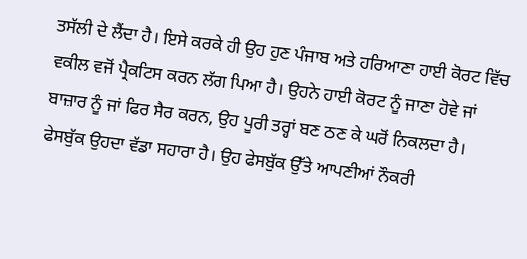ਤਸੱਲੀ ਦੇ ਲੈਂਦਾ ਹੈ। ਇਸੇ ਕਰਕੇ ਹੀ ਉਹ ਹੁਣ ਪੰਜਾਬ ਅਤੇ ਹਰਿਆਣਾ ਹਾਈ ਕੋਰਟ ਵਿੱਚ ਵਕੀਲ ਵਜੋਂ ਪ੍ਰੈਕਟਿਸ ਕਰਨ ਲੱਗ ਪਿਆ ਹੈ। ਉਹਨੇ ਹਾਈ ਕੋਰਟ ਨੂੰ ਜਾਣਾ ਹੋਵੇ ਜਾਂ ਬਾਜ਼ਾਰ ਨੂੰ ਜਾਂ ਫਿਰ ਸੈਰ ਕਰਨ, ਉਹ ਪੂਰੀ ਤਰ੍ਹਾਂ ਬਣ ਠਣ ਕੇ ਘਰੋਂ ਨਿਕਲਦਾ ਹੈ। ਫੇਸਬੁੱਕ ਉਹਦਾ ਵੱਡਾ ਸਹਾਰਾ ਹੈ। ਉਹ ਫੇਸਬੁੱਕ ਉੱਤੇ ਆਪਣੀਆਂ ਨੌਕਰੀ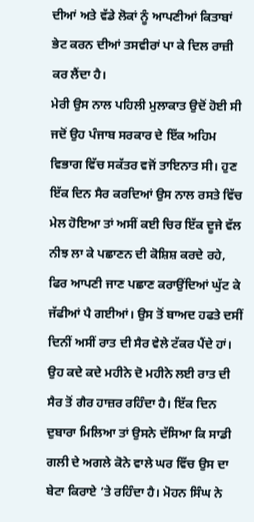ਦੀਆਂ ਅਤੇ ਵੱਡੇ ਲੋਕਾਂ ਨੂੰ ਆਪਣੀਆਂ ਕਿਤਾਬਾਂ ਭੇਟ ਕਰਨ ਦੀਆਂ ਤਸਵੀਰਾਂ ਪਾ ਕੇ ਦਿਲ ਰਾਜ਼ੀ ਕਰ ਲੈਂਦਾ ਹੈ।
ਮੇਰੀ ਉਸ ਨਾਲ ਪਹਿਲੀ ਮੁਲਾਕਾਤ ਉਦੋਂ ਹੋਈ ਸੀ ਜਦੋਂ ਉਹ ਪੰਜਾਬ ਸਰਕਾਰ ਦੇ ਇੱਕ ਅਹਿਮ ਵਿਭਾਗ ਵਿੱਚ ਸਕੱਤਰ ਵਜੋਂ ਤਾਇਨਾਤ ਸੀ। ਹੁਣ ਇੱਕ ਦਿਨ ਸੈਰ ਕਰਦਿਆਂ ਉਸ ਨਾਲ ਰਸਤੇ ਵਿੱਚ ਮੇਲ ਹੋਇਆ ਤਾਂ ਅਸੀਂ ਕਈ ਚਿਰ ਇੱਕ ਦੂਜੇ ਵੱਲ ਨੀਝ ਲਾ ਕੇ ਪਛਾਣਨ ਦੀ ਕੋਸ਼ਿਸ਼ ਕਰਦੇ ਰਹੇ, ਫਿਰ ਆਪਣੀ ਜਾਣ ਪਛਾਣ ਕਰਾਉਂਦਿਆਂ ਘੁੱਟ ਕੇ ਜੱਫੀਆਂ ਪੈ ਗਈਆਂ। ਉਸ ਤੋਂ ਬਾਅਦ ਹਫਤੇ ਦਸੀਂ ਦਿਨੀਂ ਅਸੀਂ ਰਾਤ ਦੀ ਸੈਰ ਵੇਲੇ ਟੱਕਰ ਪੈਂਦੇ ਹਾਂ।
ਉਹ ਕਦੇ ਕਦੇ ਮਹੀਨੇ ਦੋ ਮਹੀਨੇ ਲਈ ਰਾਤ ਦੀ ਸੈਰ ਤੋਂ ਗੈਰ ਹਾਜ਼ਰ ਰਹਿੰਦਾ ਹੈ। ਇੱਕ ਦਿਨ ਦੁਬਾਰਾ ਮਿਲਿਆ ਤਾਂ ਉਸਨੇ ਦੱਸਿਆ ਕਿ ਸਾਡੀ ਗਲੀ ਦੇ ਅਗਲੇ ਕੋਨੇ ਵਾਲੇ ਘਰ ਵਿੱਚ ਉਸ ਦਾ ਬੇਟਾ ਕਿਰਾਏ ’ਤੇ ਰਹਿੰਦਾ ਹੈ। ਮੋਹਨ ਸਿੰਘ ਨੇ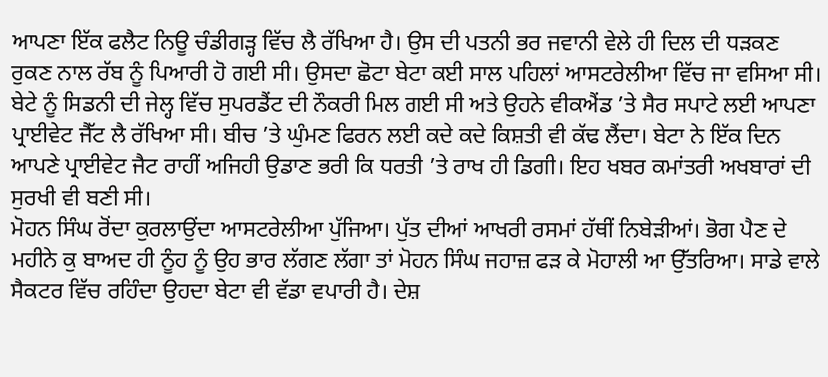ਆਪਣਾ ਇੱਕ ਫਲੈਟ ਨਿਊ ਚੰਡੀਗੜ੍ਹ ਵਿੱਚ ਲੈ ਰੱਖਿਆ ਹੈ। ਉਸ ਦੀ ਪਤਨੀ ਭਰ ਜਵਾਨੀ ਵੇਲੇ ਹੀ ਦਿਲ ਦੀ ਧੜਕਣ ਰੁਕਣ ਨਾਲ ਰੱਬ ਨੂੰ ਪਿਆਰੀ ਹੋ ਗਈ ਸੀ। ਉਸਦਾ ਛੋਟਾ ਬੇਟਾ ਕਈ ਸਾਲ ਪਹਿਲਾਂ ਆਸਟਰੇਲੀਆ ਵਿੱਚ ਜਾ ਵਸਿਆ ਸੀ। ਬੇਟੇ ਨੂੰ ਸਿਡਨੀ ਦੀ ਜੇਲ੍ਹ ਵਿੱਚ ਸੁਪਰਡੈਂਟ ਦੀ ਨੌਕਰੀ ਮਿਲ ਗਈ ਸੀ ਅਤੇ ਉਹਨੇ ਵੀਕਐਂਡ ’ਤੇ ਸੈਰ ਸਪਾਟੇ ਲਈ ਆਪਣਾ ਪ੍ਰਾਈਵੇਟ ਜੈੱਟ ਲੈ ਰੱਖਿਆ ਸੀ। ਬੀਚ ’ਤੇ ਘੁੰਮਣ ਫਿਰਨ ਲਈ ਕਦੇ ਕਦੇ ਕਿਸ਼ਤੀ ਵੀ ਕੱਢ ਲੈਂਦਾ। ਬੇਟਾ ਨੇ ਇੱਕ ਦਿਨ ਆਪਣੇ ਪ੍ਰਾਈਵੇਟ ਜੈਟ ਰਾਹੀਂ ਅਜਿਹੀ ਉਡਾਣ ਭਰੀ ਕਿ ਧਰਤੀ ’ਤੇ ਰਾਖ ਹੀ ਡਿਗੀ। ਇਹ ਖਬਰ ਕਮਾਂਤਰੀ ਅਖਬਾਰਾਂ ਦੀ ਸੁਰਖੀ ਵੀ ਬਣੀ ਸੀ।
ਮੋਹਨ ਸਿੰਘ ਰੋਂਦਾ ਕੁਰਲਾਉਂਦਾ ਆਸਟਰੇਲੀਆ ਪੁੱਜਿਆ। ਪੁੱਤ ਦੀਆਂ ਆਖਰੀ ਰਸਮਾਂ ਹੱਥੀਂ ਨਿਬੇੜੀਆਂ। ਭੋਗ ਪੈਣ ਦੇ ਮਹੀਨੇ ਕੁ ਬਾਅਦ ਹੀ ਨੂੰਹ ਨੂੰ ਉਹ ਭਾਰ ਲੱਗਣ ਲੱਗਾ ਤਾਂ ਮੋਹਨ ਸਿੰਘ ਜਹਾਜ਼ ਫੜ ਕੇ ਮੋਹਾਲੀ ਆ ਉੱਤਰਿਆ। ਸਾਡੇ ਵਾਲੇ ਸੈਕਟਰ ਵਿੱਚ ਰਹਿੰਦਾ ਉਹਦਾ ਬੇਟਾ ਵੀ ਵੱਡਾ ਵਪਾਰੀ ਹੈ। ਦੇਸ਼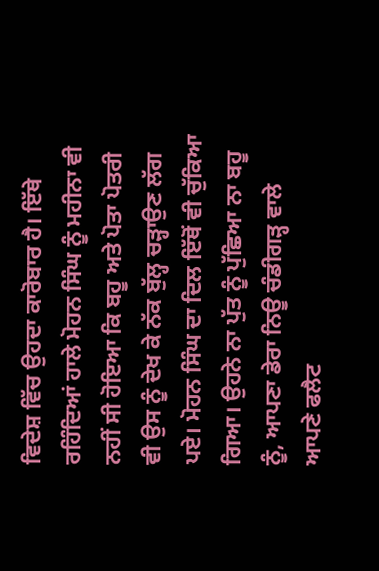ਵਿਦੇਸ਼ ਵਿੱਚ ਉਹਦਾ ਕਾਰੋਬਾਰ ਹੈ। ਇੱਥੇ ਰਹਿੰਦਿਆਂ ਹਾਲੇ ਮੋਹਨ ਸਿੰਘ ਨੂੰ ਮਹੀਨਾ ਵੀ ਨਹੀਂ ਸੀ ਹੋਇਆ ਕਿ ਬਹੂ ਅਤੇ ਪੋਤਾ ਪੋਤਰੀ ਵੀ ਉਸ ਨੂੰ ਦੇਖ ਕੇ ਨੱਕ ਬੁੱਲ੍ਹ ਚੜ੍ਹਾਉਣ ਲੱਗ ਪਏ। ਮੋਹਨ ਸਿੰਘ ਦਾ ਦਿਲ ਇੱਥੋਂ ਵੀ ਚੁੱਕਿਆ ਗਿਆ। ਉਹਨੇ ਨਾ ਪੁੱਤ ਨੂੰ ਪੁੱਛਿਆ ਨਾ ਬਹੂ ਨੂੰ, ਆਪਣਾ ਡੇਰਾ ਨਿਊ ਚੰਡੀਗੜ੍ਹ ਵਾਲੇ ਆਪਣੇ ਫਲੈਟ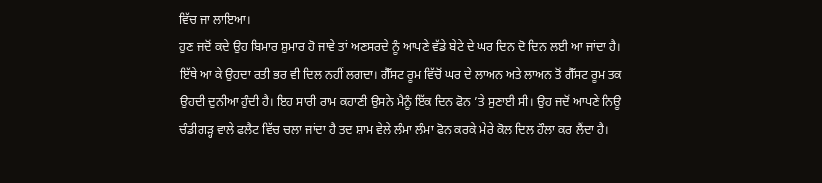ਵਿੱਚ ਜਾ ਲਾਇਆ।
ਹੁਣ ਜਦੋਂ ਕਦੇ ਉਹ ਬਿਮਾਰ ਸ਼ੁਮਾਰ ਹੋ ਜਾਵੇ ਤਾਂ ਅਣਸਰਦੇ ਨੂੰ ਆਪਣੇ ਵੱਡੇ ਬੇਟੇ ਦੇ ਘਰ ਦਿਨ ਦੋ ਦਿਨ ਲਈ ਆ ਜਾਂਦਾ ਹੈ। ਇੱਥੇ ਆ ਕੇ ਉਹਦਾ ਰਤੀ ਭਰ ਵੀ ਦਿਲ ਨਹੀਂ ਲਗਦਾ। ਗੈੱਸਟ ਰੂਮ ਵਿੱਚੋਂ ਘਰ ਦੇ ਲਾਅਨ ਅਤੇ ਲਾਅਨ ਤੋਂ ਗੈੱਸਟ ਰੂਮ ਤਕ ਉਹਦੀ ਦੁਨੀਆ ਹੁੰਦੀ ਹੈ। ਇਹ ਸਾਰੀ ਰਾਮ ਕਹਾਣੀ ਉਸਨੇ ਮੈਨੂੰ ਇੱਕ ਦਿਨ ਫੋਨ ’ਤੇ ਸੁਣਾਈ ਸੀ। ਉਹ ਜਦੋਂ ਆਪਣੇ ਨਿਊ ਚੰਡੀਗੜ੍ਹ ਵਾਲੇ ਫਲੈਟ ਵਿੱਚ ਚਲਾ ਜਾਂਦਾ ਹੈ ਤਦ ਸ਼ਾਮ ਵੇਲੇ ਲੰਮਾ ਲੰਮਾ ਫੋਨ ਕਰਕੇ ਮੇਰੇ ਕੋਲ ਦਿਲ ਹੌਲਾ ਕਰ ਲੈਂਦਾ ਹੈ।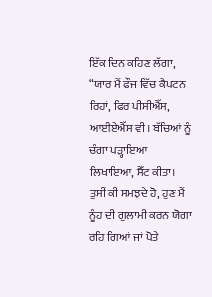ਇੱਕ ਦਿਨ ਕਹਿਣ ਲੱਗਾ, “ਯਾਰ ਮੈਂ ਫੌਜ ਵਿੱਚ ਕੈਪਟਨ ਰਿਹਾਂ, ਫਿਰ ਪੀਸੀਐੱਸ, ਆਈਏਐੱਸ ਵੀ। ਬੱਚਿਆਂ ਨੂੰ ਚੰਗਾ ਪੜ੍ਹਾਇਆ ਲਿਖਾਇਆ, ਸੈੱਟ ਕੀਤਾ। ਤੁਸੀਂ ਕੀ ਸਮਝਦੇ ਹੋ, ਹੁਣ ਮੈਂ ਨੂੰਹ ਦੀ ਗੁਲਾਮੀ ਕਰਨ ਯੋਗਾ ਰਹਿ ਗਿਆਂ ਜਾਂ ਪੋਤੇ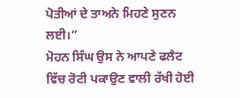ਪੋਤੀਆਂ ਦੇ ਤਾਅਨੇ ਮਿਹਣੇ ਸੁਣਨ ਲਈ।”
ਮੋਹਨ ਸਿੰਘ ਉਸ ਨੇ ਆਪਣੇ ਫਲੈਟ ਵਿੱਚ ਰੋਟੀ ਪਕਾਉਣ ਵਾਲੀ ਰੱਖੀ ਹੋਈ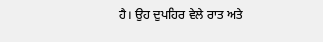ਹੈ। ਉਹ ਦੁਪਹਿਰ ਵੇਲੇ ਰਾਤ ਅਤੇ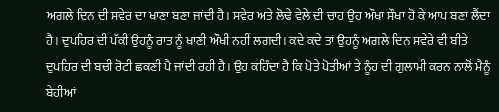ਅਗਲੇ ਦਿਨ ਦੀ ਸਵੇਰ ਦਾ ਖਾਣਾ ਬਣਾ ਜਾਂਦੀ ਹੈ। ਸਵੇਰ ਅਤੇ ਲੋਢੇ ਵੇਲੇ ਦੀ ਚਾਹ ਉਹ ਔਖਾ ਸੌਖਾ ਹੋ ਕੇ ਆਪ ਬਣਾ ਲੈਂਦਾ ਹੈ। ਦੁਪਹਿਰ ਦੀ ਪੱਕੀ ਉਹਨੂੰ ਰਾਤ ਨੂੰ ਖਾਣੀ ਔਖੀ ਨਹੀਂ ਲਗਦੀ। ਕਦੇ ਕਦੇ ਤਾਂ ਉਹਨੂੰ ਅਗਲੇ ਦਿਨ ਸਵੇਰੇ ਵੀ ਬੀਤੇ ਦੁਪਹਿਰ ਦੀ ਬਚੀ ਰੋਟੀ ਛਕਣੀ ਪੈ ਜਾਂਦੀ ਰਹੀ ਹੈ। ਉਹ ਕਹਿੰਦਾ ਹੈ ਕਿ ਪੋਤੇ ਪੋਤੀਆਂ ਤੇ ਨੂੰਹ ਦੀ ਗੁਲਾਮੀ ਕਰਨ ਨਾਲੋਂ ਮੈਨੂੰ ਬੇਹੀਆਂ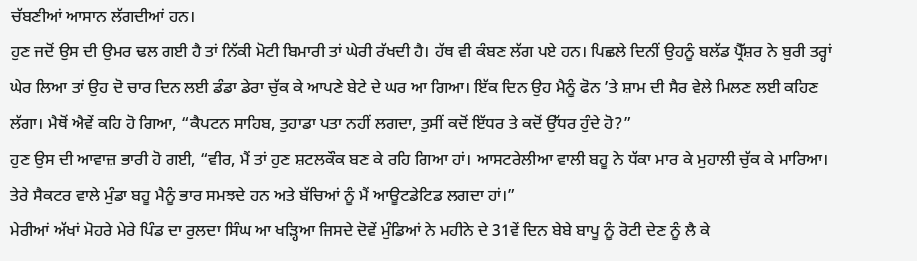ਚੱਬਣੀਆਂ ਆਸਾਨ ਲੱਗਦੀਆਂ ਹਨ।
ਹੁਣ ਜਦੋਂ ਉਸ ਦੀ ਉਮਰ ਢਲ ਗਈ ਹੈ ਤਾਂ ਨਿੱਕੀ ਮੋਟੀ ਬਿਮਾਰੀ ਤਾਂ ਘੇਰੀ ਰੱਖਦੀ ਹੈ। ਹੱਥ ਵੀ ਕੰਬਣ ਲੱਗ ਪਏ ਹਨ। ਪਿਛਲੇ ਦਿਨੀਂ ਉਹਨੂੰ ਬਲੱਡ ਪ੍ਰੈੱਸ਼ਰ ਨੇ ਬੁਰੀ ਤਰ੍ਹਾਂ ਘੇਰ ਲਿਆ ਤਾਂ ਉਹ ਦੋ ਚਾਰ ਦਿਨ ਲਈ ਡੰਡਾ ਡੇਰਾ ਚੁੱਕ ਕੇ ਆਪਣੇ ਬੇਟੇ ਦੇ ਘਰ ਆ ਗਿਆ। ਇੱਕ ਦਿਨ ਉਹ ਮੈਨੂੰ ਫੋਨ ’ਤੇ ਸ਼ਾਮ ਦੀ ਸੈਰ ਵੇਲੇ ਮਿਲਣ ਲਈ ਕਹਿਣ ਲੱਗਾ। ਮੈਥੋਂ ਐਵੇਂ ਕਹਿ ਹੋ ਗਿਆ, “ਕੈਪਟਨ ਸਾਹਿਬ, ਤੁਹਾਡਾ ਪਤਾ ਨਹੀਂ ਲਗਦਾ, ਤੁਸੀਂ ਕਦੋਂ ਇੱਧਰ ਤੇ ਕਦੋਂ ਉੱਧਰ ਹੁੰਦੇ ਹੋ?”
ਹੁਣ ਉਸ ਦੀ ਆਵਾਜ਼ ਭਾਰੀ ਹੋ ਗਈ, “ਵੀਰ, ਮੈਂ ਤਾਂ ਹੁਣ ਸ਼ਟਲਕੌਕ ਬਣ ਕੇ ਰਹਿ ਗਿਆ ਹਾਂ। ਆਸਟਰੇਲੀਆ ਵਾਲੀ ਬਹੂ ਨੇ ਧੱਕਾ ਮਾਰ ਕੇ ਮੁਹਾਲੀ ਚੁੱਕ ਕੇ ਮਾਰਿਆ। ਤੇਰੇ ਸੈਕਟਰ ਵਾਲੇ ਮੁੰਡਾ ਬਹੂ ਮੈਨੂੰ ਭਾਰ ਸਮਝਦੇ ਹਨ ਅਤੇ ਬੱਚਿਆਂ ਨੂੰ ਮੈਂ ਆਊਟਡੇਟਿਡ ਲਗਦਾ ਹਾਂ।”
ਮੇਰੀਆਂ ਅੱਖਾਂ ਮੋਹਰੇ ਮੇਰੇ ਪਿੰਡ ਦਾ ਰੁਲਦਾ ਸਿੰਘ ਆ ਖੜ੍ਹਿਆ ਜਿਸਦੇ ਦੋਵੇਂ ਮੁੰਡਿਆਂ ਨੇ ਮਹੀਨੇ ਦੇ 31ਵੇਂ ਦਿਨ ਬੇਬੇ ਬਾਪੂ ਨੂੰ ਰੋਟੀ ਦੇਣ ਨੂੰ ਲੈ ਕੇ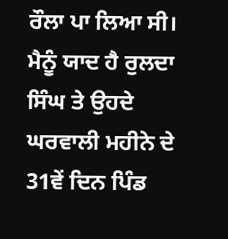ਰੌਲਾ ਪਾ ਲਿਆ ਸੀ। ਮੈਨੂੰ ਯਾਦ ਹੈ ਰੁਲਦਾ ਸਿੰਘ ਤੇ ਉਹਦੇ ਘਰਵਾਲੀ ਮਹੀਨੇ ਦੇ 31ਵੇਂ ਦਿਨ ਪਿੰਡ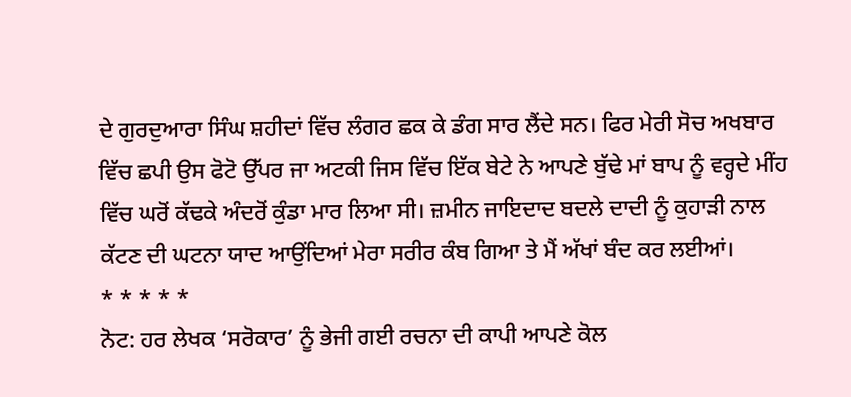ਦੇ ਗੁਰਦੁਆਰਾ ਸਿੰਘ ਸ਼ਹੀਦਾਂ ਵਿੱਚ ਲੰਗਰ ਛਕ ਕੇ ਡੰਗ ਸਾਰ ਲੈਂਦੇ ਸਨ। ਫਿਰ ਮੇਰੀ ਸੋਚ ਅਖਬਾਰ ਵਿੱਚ ਛਪੀ ਉਸ ਫੋਟੋ ਉੱਪਰ ਜਾ ਅਟਕੀ ਜਿਸ ਵਿੱਚ ਇੱਕ ਬੇਟੇ ਨੇ ਆਪਣੇ ਬੁੱਢੇ ਮਾਂ ਬਾਪ ਨੂੰ ਵਰ੍ਹਦੇ ਮੀਂਹ ਵਿੱਚ ਘਰੋਂ ਕੱਢਕੇ ਅੰਦਰੋਂ ਕੁੰਡਾ ਮਾਰ ਲਿਆ ਸੀ। ਜ਼ਮੀਨ ਜਾਇਦਾਦ ਬਦਲੇ ਦਾਦੀ ਨੂੰ ਕੁਹਾੜੀ ਨਾਲ ਕੱਟਣ ਦੀ ਘਟਨਾ ਯਾਦ ਆਉਂਦਿਆਂ ਮੇਰਾ ਸਰੀਰ ਕੰਬ ਗਿਆ ਤੇ ਮੈਂ ਅੱਖਾਂ ਬੰਦ ਕਰ ਲਈਆਂ।
* * * * *
ਨੋਟ: ਹਰ ਲੇਖਕ ‘ਸਰੋਕਾਰ’ ਨੂੰ ਭੇਜੀ ਗਈ ਰਚਨਾ ਦੀ ਕਾਪੀ ਆਪਣੇ ਕੋਲ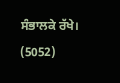ਸੰਭਾਲਕੇ ਰੱਖੇ।
(5052)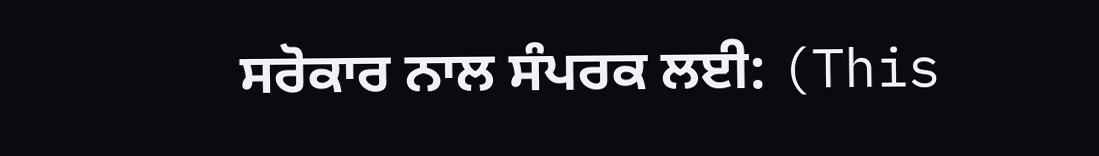ਸਰੋਕਾਰ ਨਾਲ ਸੰਪਰਕ ਲਈ: (This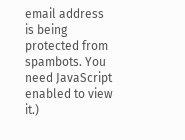email address is being protected from spambots. You need JavaScript enabled to view it.)